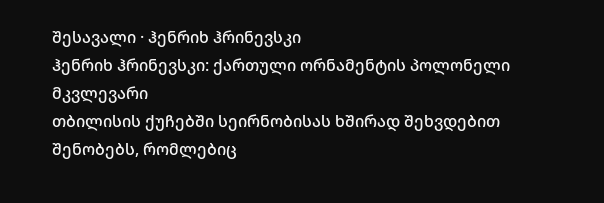შესავალი · ჰენრიხ ჰრინევსკი
ჰენრიხ ჰრინევსკი: ქართული ორნამენტის პოლონელი მკვლევარი
თბილისის ქუჩებში სეირნობისას ხშირად შეხვდებით შენობებს, რომლებიც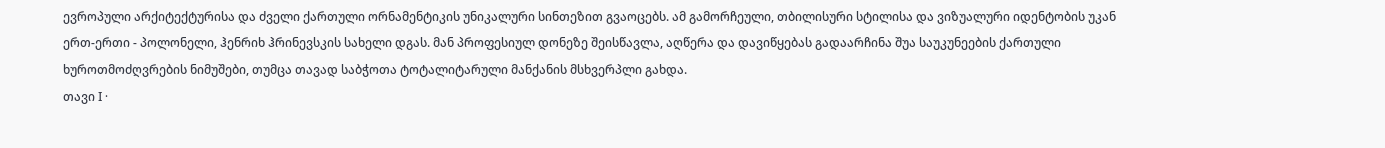ევროპული არქიტექტურისა და ძველი ქართული ორნამენტიკის უნიკალური სინთეზით გვაოცებს. ამ გამორჩეული, თბილისური სტილისა და ვიზუალური იდენტობის უკან ერთ-ერთი - პოლონელი, ჰენრიხ ჰრინევსკის სახელი დგას. მან პროფესიულ დონეზე შეისწავლა, აღწერა და დავიწყებას გადაარჩინა შუა საუკუნეების ქართული ხუროთმოძღვრების ნიმუშები, თუმცა თავად საბჭოთა ტოტალიტარული მანქანის მსხვერპლი გახდა.
თავი I ·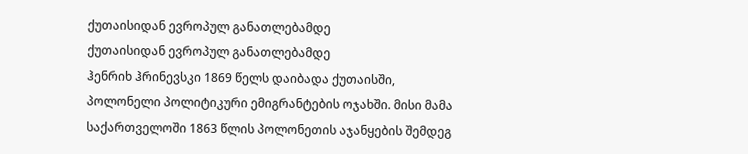ქუთაისიდან ევროპულ განათლებამდე
ქუთაისიდან ევროპულ განათლებამდე
ჰენრიხ ჰრინევსკი 1869 წელს დაიბადა ქუთაისში, პოლონელი პოლიტიკური ემიგრანტების ოჯახში. მისი მამა საქართველოში 1863 წლის პოლონეთის აჯანყების შემდეგ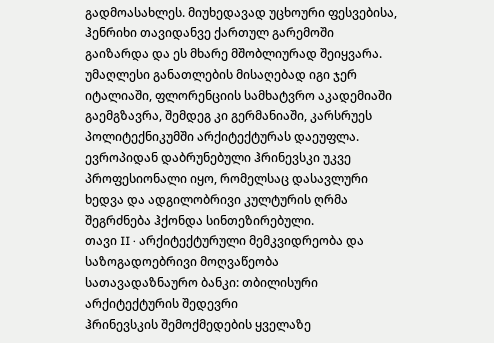გადმოასახლეს. მიუხედავად უცხოური ფესვებისა, ჰენრიხი თავიდანვე ქართულ გარემოში გაიზარდა და ეს მხარე მშობლიურად შეიყვარა.
უმაღლესი განათლების მისაღებად იგი ჯერ იტალიაში, ფლორენციის სამხატვრო აკადემიაში გაემგზავრა, შემდეგ კი გერმანიაში, კარსრუეს პოლიტექნიკუმში არქიტექტურას დაეუფლა. ევროპიდან დაბრუნებული ჰრინევსკი უკვე პროფესიონალი იყო, რომელსაც დასავლური ხედვა და ადგილობრივი კულტურის ღრმა შეგრძნება ჰქონდა სინთეზირებული.
თავი II · არქიტექტურული მემკვიდრეობა და საზოგადოებრივი მოღვაწეობა
სათავადაზნაურო ბანკი: თბილისური არქიტექტურის შედევრი
ჰრინევსკის შემოქმედების ყველაზე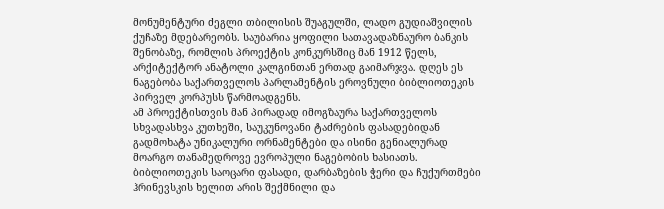მონუმენტური ძეგლი თბილისის შუაგულში, ლადო გუდიაშვილის ქუჩაზე მდებარეობს. საუბარია ყოფილი სათავადაზნაურო ბანკის შენობაზე, რომლის პროექტის კონკურსშიც მან 1912 წელს, არქიტექტორ ანატოლი კალგინთან ერთად გაიმარჯვა. დღეს ეს ნაგებობა საქართველოს პარლამენტის ეროვნული ბიბლიოთეკის პირველ კორპუსს წარმოადგენს.
ამ პროექტისთვის მან პირადად იმოგზაურა საქართველოს სხვადასხვა კუთხეში, საუკუნოვანი ტაძრების ფასადებიდან გადმოხატა უნიკალური ორნამენტები და ისინი გენიალურად მოარგო თანამედროვე ევროპული ნაგებობის ხასიათს. ბიბლიოთეკის საოცარი ფასადი, დარბაზების ჭერი და ჩუქურთმები ჰრინევსკის ხელით არის შექმნილი და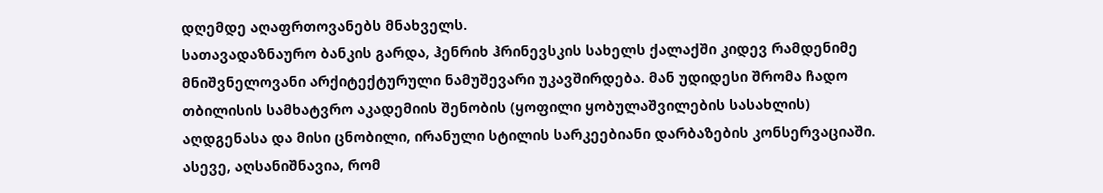დღემდე აღაფრთოვანებს მნახველს.
სათავადაზნაურო ბანკის გარდა, ჰენრიხ ჰრინევსკის სახელს ქალაქში კიდევ რამდენიმე მნიშვნელოვანი არქიტექტურული ნამუშევარი უკავშირდება. მან უდიდესი შრომა ჩადო თბილისის სამხატვრო აკადემიის შენობის (ყოფილი ყობულაშვილების სასახლის) აღდგენასა და მისი ცნობილი, ირანული სტილის სარკეებიანი დარბაზების კონსერვაციაში. ასევე, აღსანიშნავია, რომ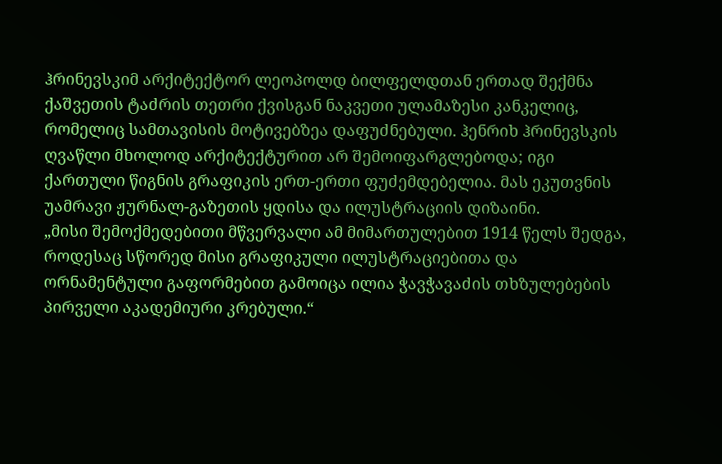ჰრინევსკიმ არქიტექტორ ლეოპოლდ ბილფელდთან ერთად შექმნა ქაშვეთის ტაძრის თეთრი ქვისგან ნაკვეთი ულამაზესი კანკელიც, რომელიც სამთავისის მოტივებზეა დაფუძნებული. ჰენრიხ ჰრინევსკის ღვაწლი მხოლოდ არქიტექტურით არ შემოიფარგლებოდა; იგი ქართული წიგნის გრაფიკის ერთ-ერთი ფუძემდებელია. მას ეკუთვნის უამრავი ჟურნალ-გაზეთის ყდისა და ილუსტრაციის დიზაინი.
„მისი შემოქმედებითი მწვერვალი ამ მიმართულებით 1914 წელს შედგა, როდესაც სწორედ მისი გრაფიკული ილუსტრაციებითა და ორნამენტული გაფორმებით გამოიცა ილია ჭავჭავაძის თხზულებების პირველი აკადემიური კრებული.“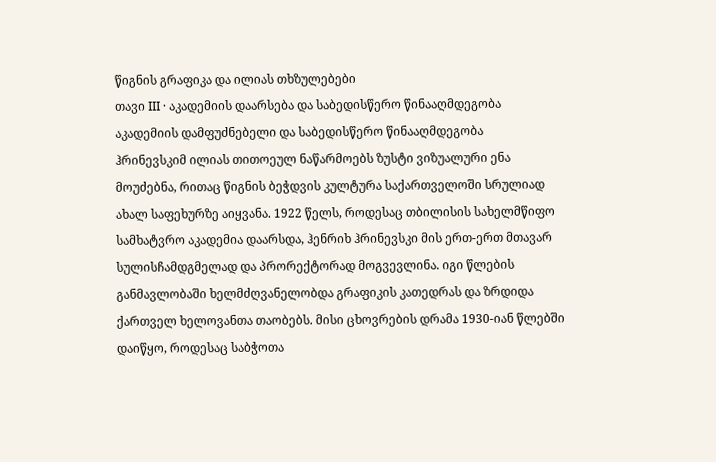წიგნის გრაფიკა და ილიას თხზულებები
თავი III · აკადემიის დაარსება და საბედისწერო წინააღმდეგობა
აკადემიის დამფუძნებელი და საბედისწერო წინააღმდეგობა
ჰრინევსკიმ ილიას თითოეულ ნაწარმოებს ზუსტი ვიზუალური ენა მოუძებნა, რითაც წიგნის ბეჭდვის კულტურა საქართველოში სრულიად ახალ საფეხურზე აიყვანა. 1922 წელს, როდესაც თბილისის სახელმწიფო სამხატვრო აკადემია დაარსდა, ჰენრიხ ჰრინევსკი მის ერთ-ერთ მთავარ სულისჩამდგმელად და პრორექტორად მოგვევლინა. იგი წლების განმავლობაში ხელმძღვანელობდა გრაფიკის კათედრას და ზრდიდა ქართველ ხელოვანთა თაობებს. მისი ცხოვრების დრამა 1930-იან წლებში დაიწყო, როდესაც საბჭოთა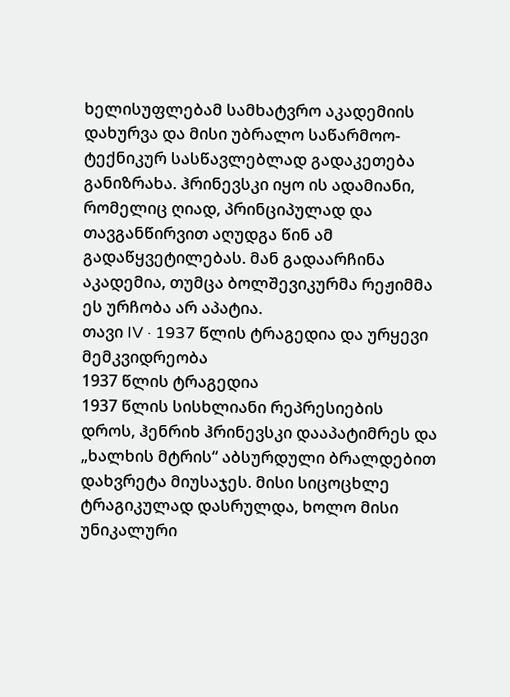ხელისუფლებამ სამხატვრო აკადემიის დახურვა და მისი უბრალო საწარმოო-ტექნიკურ სასწავლებლად გადაკეთება განიზრახა. ჰრინევსკი იყო ის ადამიანი, რომელიც ღიად, პრინციპულად და თავგანწირვით აღუდგა წინ ამ გადაწყვეტილებას. მან გადაარჩინა აკადემია, თუმცა ბოლშევიკურმა რეჟიმმა ეს ურჩობა არ აპატია.
თავი IV · 1937 წლის ტრაგედია და ურყევი მემკვიდრეობა
1937 წლის ტრაგედია
1937 წლის სისხლიანი რეპრესიების დროს, ჰენრიხ ჰრინევსკი დააპატიმრეს და „ხალხის მტრის“ აბსურდული ბრალდებით დახვრეტა მიუსაჯეს. მისი სიცოცხლე ტრაგიკულად დასრულდა, ხოლო მისი უნიკალური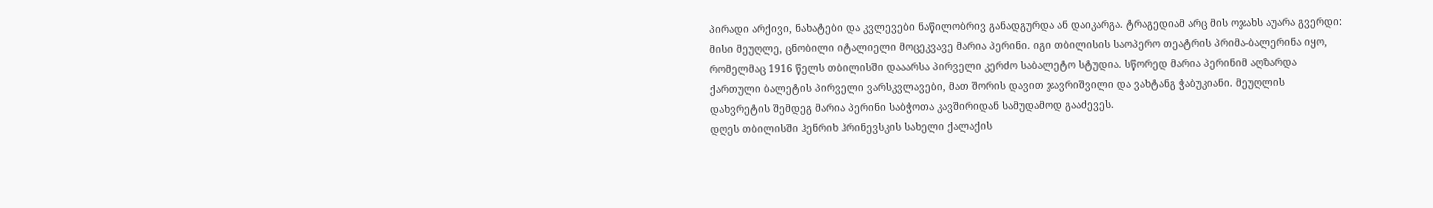პირადი არქივი, ნახატები და კვლევები ნაწილობრივ განადგურდა ან დაიკარგა. ტრაგედიამ არც მის ოჯახს აუარა გვერდი: მისი მეუღლე, ცნობილი იტალიელი მოცეკვავე მარია პერინი. იგი თბილისის საოპერო თეატრის პრიმა-ბალერინა იყო, რომელმაც 1916 წელს თბილისში დააარსა პირველი კერძო საბალეტო სტუდია. სწორედ მარია პერინიმ აღზარდა ქართული ბალეტის პირველი ვარსკვლავები, მათ შორის დავით ჯავრიშვილი და ვახტანგ ჭაბუკიანი. მეუღლის დახვრეტის შემდეგ მარია პერინი საბჭოთა კავშირიდან სამუდამოდ გააძევეს.
დღეს თბილისში ჰენრიხ ჰრინევსკის სახელი ქალაქის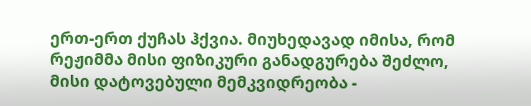ერთ-ერთ ქუჩას ჰქვია. მიუხედავად იმისა, რომ რეჟიმმა მისი ფიზიკური განადგურება შეძლო, მისი დატოვებული მემკვიდრეობა -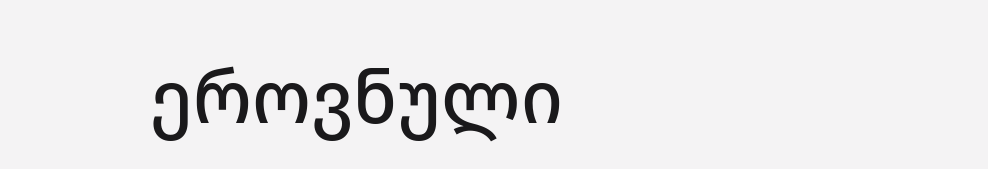ეროვნული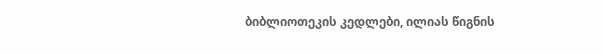ბიბლიოთეკის კედლები, ილიას წიგნის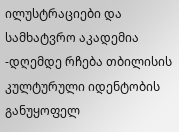ილუსტრაციები და სამხატვრო აკადემია -დღემდე რჩება თბილისის კულტურული იდენტობის განუყოფელ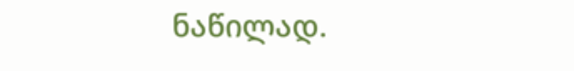ნაწილად.